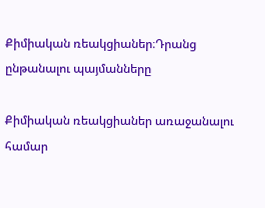Քիմիական ռեակցիաներ։Դրանց ընթանալու պայմանները

Քիմիական ռեակցիաներ առաջանալու համար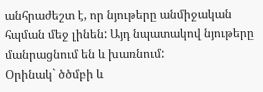անհրաժեշտ է, որ նյութերը անմիջական հպման մեջ լինեն: Այդ նպատակով նյութերը մանրացնում են և խառնում:
Օրինակ` ծծմբի և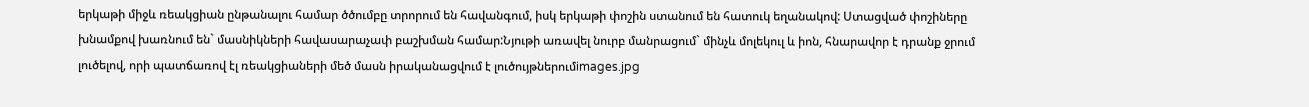երկաթի միջև ռեակցիան ընթանալու համար ծծումբը տրորում են հավանգում, իսկ երկաթի փոշին ստանում են հատուկ եղանակով: Ստացված փոշիները խնամքով խառնում են` մասնիկների հավասարաչափ բաշխման համար:Նյութի առավել նուրբ մանրացում` մինչև մոլեկուլ և իոն, հնարավոր է դրանք ջրում լուծելով, որի պատճառով էլ ռեակցիաների մեծ մասն իրականացվում է լուծույթներումimages.jpg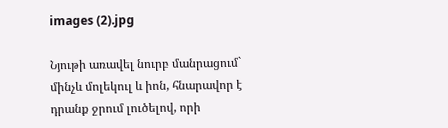images (2).jpg

Նյութի առավել նուրբ մանրացում` մինչև մոլեկուլ և իոն, հնարավոր է դրանք ջրում լուծելով, որի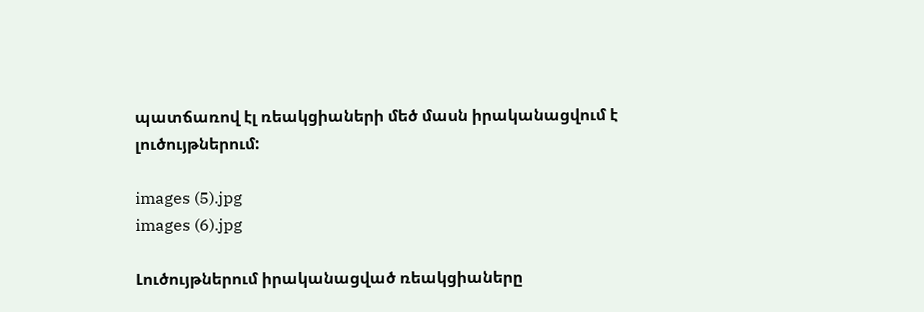պատճառով էլ ռեակցիաների մեծ մասն իրականացվում է լուծույթներում:

images (5).jpg
images (6).jpg

Լուծույթներում իրականացված ռեակցիաները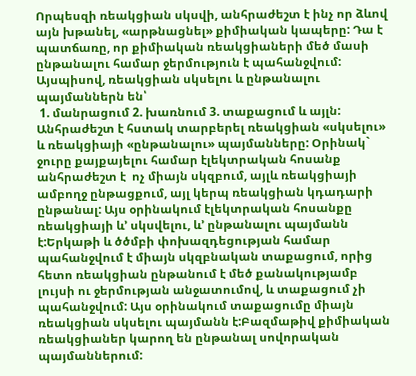Որպեսզի ռեակցիան սկսվի, անհրաժեշտ է ինչ որ ձևով այն խթանել, «արթնացնել» քիմիական կապերը: Դա է պատճառը, որ քիմիական ռեակցիաների մեծ մասի ընթանալու համար ջերմություն է պահանջվում:
Այսպիսով, ռեակցիան սկսելու և ընթանալու պայմաններն են՝
 1. մանրացում 2. խառնում 3. տաքացում և այլն:
Անհրաժեշտ է հստակ տարբերել ռեակցիան «սկսելու» և ռեակցիայի «ընթանալու» պայմանները: Օրինակ` ջուրը քայքայելու համար էլեկտրական հոսանք անհրաժեշտ է  ոչ միայն սկզբում, այլև ռեակցիայի ամբողջ ընթացքում, այլ կերպ ռեակցիան կդադարի ընթանալ: Այս օրինակում էլեկտրական հոսանքը ռեակցիայի և’ սկսվելու, և’ ընթանալու պայմանն է:Երկաթի և ծծմբի փոխազդեցության համար պահանջվում է միայն սկզբնական տաքացում, որից հետո ռեակցիան ընթանում է մեծ քանակությամբ լույսի ու ջերմության անջատումով, և տաքացում չի պահանջվում: Այս օրինակում տաքացումը միայն ռեակցիան սկսելու պայմանն է:Բազմաթիվ քիմիական ռեակցիաներ կարող են ընթանալ սովորական պայմաններում: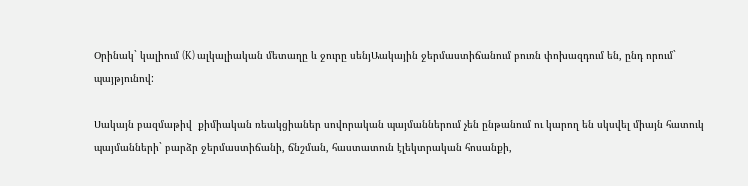Օրինակ` կալիում (K) ալկալիական մետաղը և ջուրը սենյԱակային ջերմաստիճանում բուռն փոխազդում են, ընդ որում` պայթյունով:

Սակայն բազմաթիվ  քիմիական ռեակցիաներ սովորական պայմաններում չեն ընթանում ու կարող են սկսվել միայն հատուկ պայմանների` բարձր ջերմաստիճանի, ճնշման, հաստատուն էլեկտրական հոսանքի,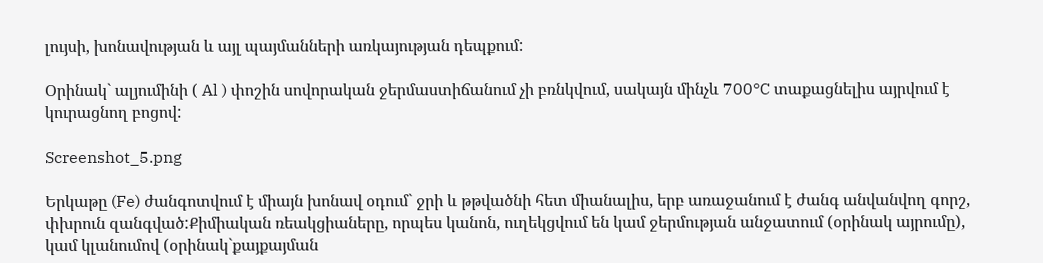լույսի, խոնավության և այլ պայմանների առկայության դեպքում:

Օրինակ` ալյումինի ( Al ) փոշին սովորական ջերմաստիճանում չի բռնկվում, սակայն մինչև 700°C տաքացնելիս այրվում է կուրացնող բոցով:

Screenshot_5.png

Երկաթը (Fe) ժանգոտվում է միայն խոնավ օդում` ջրի և թթվածնի հետ միանալիս, երբ առաջանում է ժանգ անվանվող գորշ, փխրուն զանգված:Քիմիական ռեակցիաները, որպես կանոն, ուղեկցվում են կամ ջերմության անջատում (օրինակ այրումը), կամ կլանումով (օրինակ`քայքայման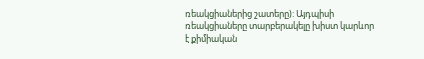ռեակցիաներից շատերը): Այդպիսի ռեակցիաները տարբերակելը խիստ կարևոր է քիմիական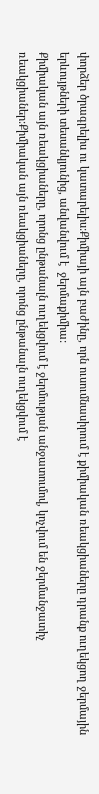փորձեր ծրագրելիս ու կատարելիս:Քիմիայի այն բաժինը, որն ուսումնասիրում է քիմիական ռեակցիաները դրանք ուղեկցող ջերմային երևույթների տեսանկյունից, անվանվում է  ջերմաքիմիա:
Քիմիական այն ռեակցիաները, որոնց ընթանալն ուղեկցվում է ջերմության անջատումով, կոչվում են ջերմանջատիչ ռեակցիաներ:Քիմիական այն ռեակցիաները, որոնց ընթանալն ուղեկցվում է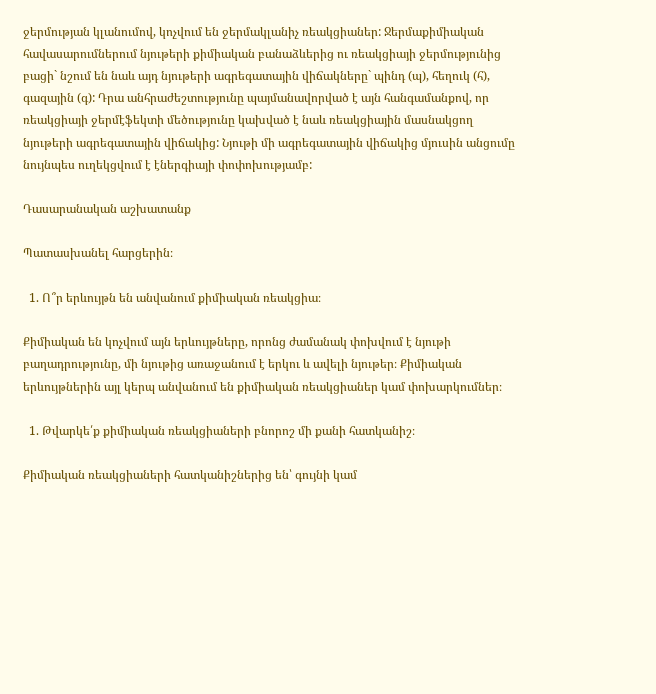ջերմության կլանումով, կոչվում են ջերմակլանիչ ռեակցիաներ: Ջերմաքիմիական հավասարումներում նյութերի քիմիական բանաձևերից ու ռեակցիայի ջերմությունից բացի` նշում են նաև այդ նյութերի ագրեգատային վիճակները` պինդ (պ), հեղուկ (հ), գազային (գ): Դրա անհրաժեշտությունը պայմանավորված է այն հանգամանքով, որ ռեակցիայի ջերմէֆեկտի մեծությունը կախված է նաև ռեակցիային մասնակցող նյութերի ագրեգատային վիճակից: Նյութի մի ագրեգատային վիճակից մյուսին անցումը նույնպես ուղեկցվում է էներգիայի փոփոխությամբ:

Դասարանական աշխատանք

Պատասխանել հարցերին։

  1. Ո՞ր երևույթն են անվանում քիմիական ռեակցիա։

Քիմիական են կոչվում այն երևույթները, որոնց ժամանակ փոխվում է նյութի բաղադրությունը, մի նյութից առաջանում է երկու և ավելի նյութեր։ Քիմիական երևույթներին այլ կերպ անվանում են քիմիական ռեակցիաներ կամ փոխարկումներ։

  1. Թվարկե՛ք քիմիական ռեակցիաների բնորոշ մի քանի հատկանիշ։

Քիմիական ռեակցիաների հատկանիշներից են՝ գույնի կամ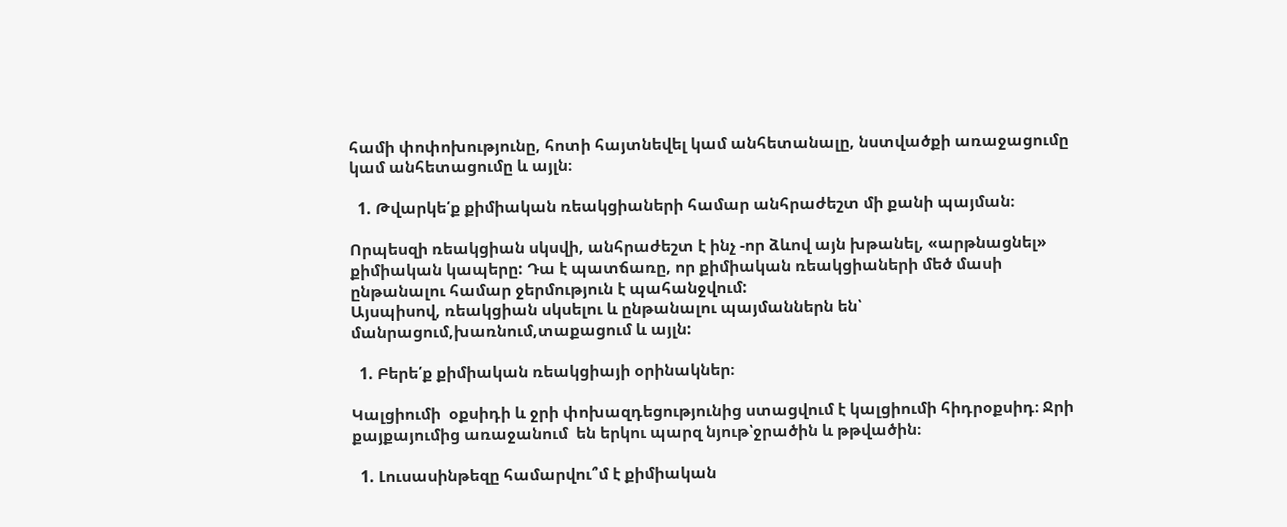համի փոփոխությունը, հոտի հայտնեվել կամ անհետանալը, նստվածքի առաջացումը կամ անհետացումը և այլն։

  1. Թվարկե՛ք քիմիական ռեակցիաների համար անհրաժեշտ մի քանի պայման։

Որպեսզի ռեակցիան սկսվի, անհրաժեշտ է ինչ -որ ձևով այն խթանել, «արթնացնել» քիմիական կապերը: Դա է պատճառը, որ քիմիական ռեակցիաների մեծ մասի ընթանալու համար ջերմություն է պահանջվում:
Այսպիսով, ռեակցիան սկսելու և ընթանալու պայմաններն են՝
մանրացում,խառնում,տաքացում և այլն:

  1. Բերե՛ք քիմիական ռեակցիայի օրինակներ։

Կալցիումի  օքսիդի և ջրի փոխազդեցությունից ստացվում է կալցիումի հիդրօքսիդ։ Ջրի քայքայումից առաջանում  են երկու պարզ նյութ՝ջրածին և թթվածին։

  1. Լուսասինթեզը համարվու՞մ է քիմիական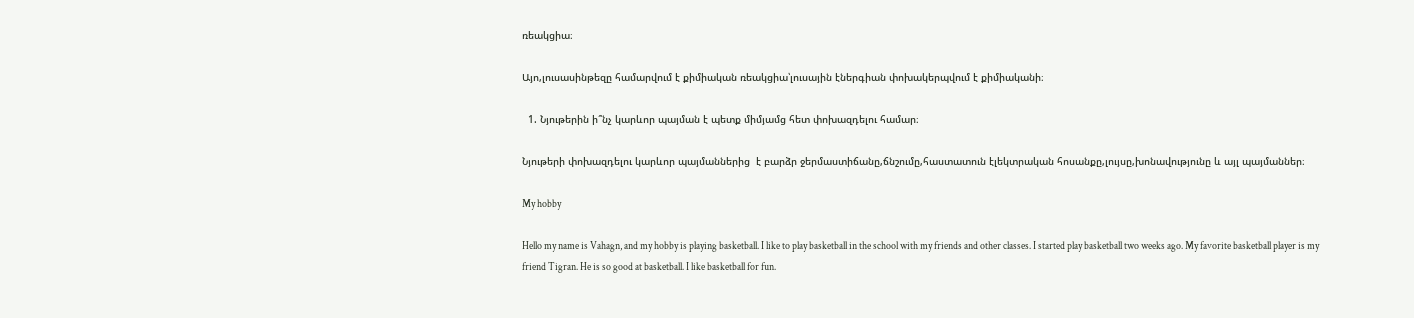ռեակցիա։

Այո,լուսասինթեզը համարվում է քիմիական ռեակցիա՝լուսային էներգիան փոխակերպվում է քիմիականի։

  1. Նյութերին ի՞նչ կարևոր պայման է պետք միմյամց հետ փոխազդելու համար։

Նյութերի փոխազդելու կարևոր պայմաններից  է բարձր ջերմաստիճանը,ճնշումը,հաստատուն էլեկտրական հոսանքը,լույսը,խոնավությունը և այլ պայմաններ։

My hobby

Hello my name is Vahagn, and my hobby is playing basketball. I like to play basketball in the school with my friends and other classes. I started play basketball two weeks ago. My favorite basketball player is my friend Tigran. He is so good at basketball. I like basketball for fun.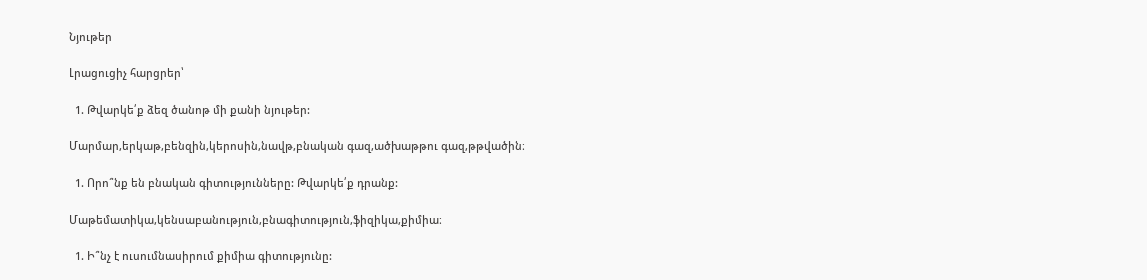Նյութեր

Լրացուցիչ հարցրեր՝

  1. Թվարկե՛ք ձեզ ծանոթ մի քանի նյութեր:

Մարմար,երկաթ,բենզին,կերոսին,նավթ,բնական գազ,ածխաթթու գազ,թթվածին։

  1. Որո՞նք են բնական գիտությունները: Թվարկե՛ք դրանք:

Մաթեմատիկա,կենսաբանություն,բնագիտություն,ֆիզիկա,քիմիա։

  1. Ի՞նչ է ուսումնասիրում քիմիա գիտությունը: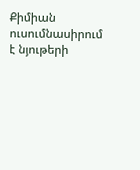Քիմիան ուսումնասիրում է նյութերի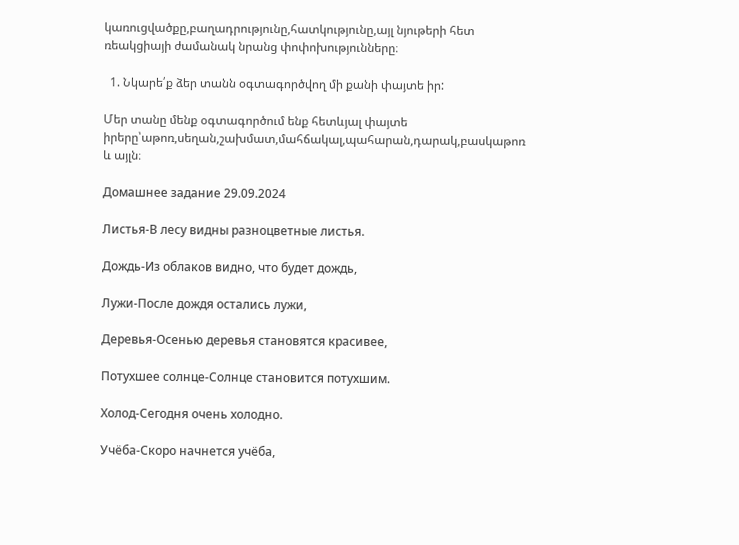կառուցվածքը,բաղադրությունը,հատկությունը,այլ նյութերի հետ ռեակցիայի ժամանակ նրանց փոփոխությունները։

  1. Նկարե՛ք ձեր տանն օգտագործվող մի քանի փայտե իր:

Մեր տանը մենք օգտագործում ենք հետևյալ փայտե իրերը՝աթոռ,սեղան,շախմատ,մահճակալ,պահարան,դարակ,բասկաթոռ և այլն։

Домашнее задание 29.09.2024

Листья-В лесу видны разноцветные листья.

Дождь-Из облаков видно, что будет дождь,

Лужи-После дождя остались лужи,

Деревья-Осенью деревья становятся красивее,

Потухшее солнце-Солнце становится потухшим.

Холод-Сегодня очень холодно.

Учёба-Скоро начнется учёба,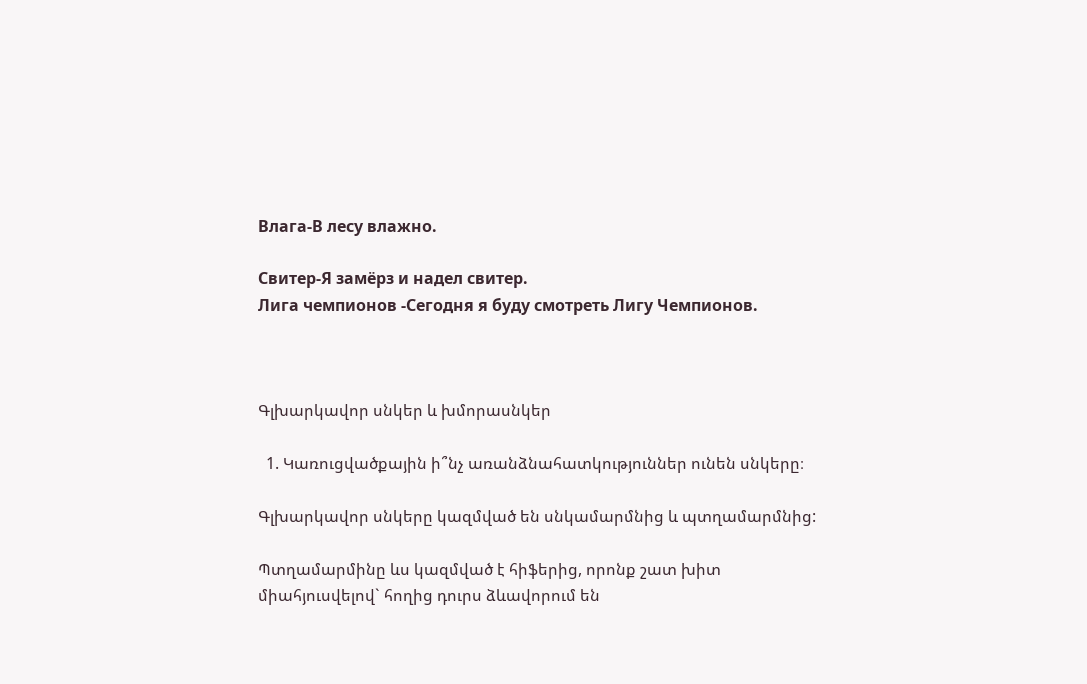Влага-В лесу влажно.

Свитер-Я замёрз и надел свитер.                                                                                                                                                      Лига чемпионов -Сегодня я буду смотреть Лигу Чемпионов.



Գլխարկավոր սնկեր և խմորասնկեր

  1. Կառուցվածքային ի՞նչ առանձնահատկություններ ունեն սնկերը։

Գլխարկավոր սնկերը կազմված են սնկամարմնից և պտղամարմնից:

Պտղամարմինը ևս կազմված է հիֆերից, որոնք շատ խիտ միահյուսվելով` հողից դուրս ձևավորում են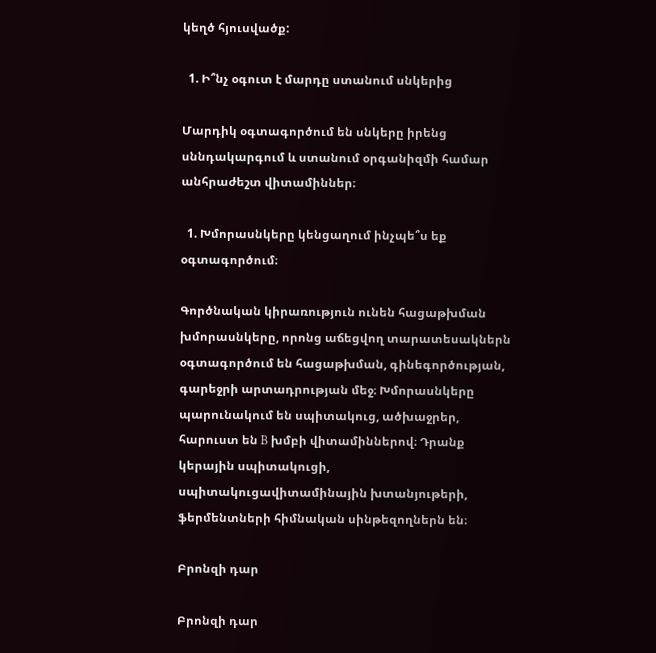կեղծ հյուսվածք:

  1. Ի՞նչ օգուտ է մարդը ստանում սնկերից

Մարդիկ օգտագործում են սնկերը իրենց սննդակարգում և ստանում օրգանիզմի համար անհրաժեշտ վիտամիններ։

  1. Խմորասնկերը կենցաղում ինչպե՞ս եք օգտագործում։

Գործնական կիրառություն ունեն հացաթխման խմորասնկերը, որոնց աճեցվող տարատեսակներն օգտագործում են հացաթխման, գինեգործության, գարեջրի արտադրության մեջ։ Խմորասնկերը պարունակում են սպիտակուց, ածխաջրեր, հարուստ են B խմբի վիտամիններով։ Դրանք կերային սպիտակուցի, սպիտակուցավիտամինային խտանյութերի, ֆերմենտների հիմնական սինթեզողներն են։

Բրոնզի դար

Բրոնզի դար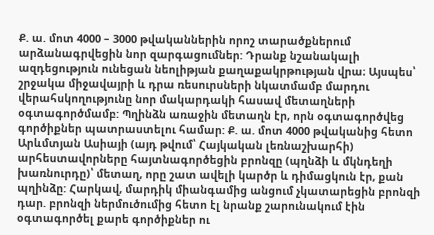Ք. ա. մոտ 4000 – 3000 թվականներին որոշ տարածքներում արձանագրվեցին նոր զարգացումներ: Դրանք նշանակալի ազդեցություն ունեցան նեոլիթյան քաղաքակրթության վրա։ Այսպես՝ շրջակա միջավայրի և դրա ռեսուրսների նկատմամբ մարդու վերահսկողությունը նոր մակարդակի հասավ մետաղների օգտագործմամբ: Պղինձն առաջին մետաղն էր, որն օգտագործվեց գործիքներ պատրաստելու համար: Ք. ա. մոտ 4000 թվականից հետո Արևմտյան Ասիայի (այդ թվում՝ Հայկական լեռնաշխարհի) արհեստավորները հայտնագործեցին բրոնզը (պղնձի և մկնդեղի խառնուրդը)՝ մետաղ, որը շատ ավելի կարծր և դիմացկուն էր, քան պղինձը: Հարկավ, մարդիկ միանգամից անցում չկատարեցին բրոնզի դար. բրոնզի ներմուծումից հետո էլ նրանք շարունակում էին օգտագործել քարե գործիքներ ու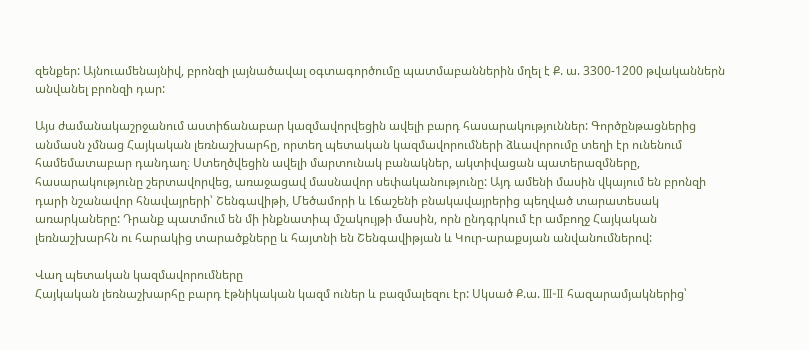զենքեր: Այնուամենայնիվ, բրոնզի լայնածավալ օգտագործումը պատմաբաններին մղել է Ք. ա. 3300-1200 թվականներն անվանել բրոնզի դար:

Այս ժամանակաշրջանում աստիճանաբար կազմավորվեցին ավելի բարդ հասարակություններ: Գործընթացներից անմասն չմնաց Հայկական լեռնաշխարհը, որտեղ պետական կազմավորումների ձևավորումը տեղի էր ունենում համեմատաբար դանդաղ։ Ստեղծվեցին ավելի մարտունակ բանակներ, ակտիվացան պատերազմները, հասարակությունը շերտավորվեց, առաջացավ մասնավոր սեփականությունը: Այդ ամենի մասին վկայում են բրոնզի դարի նշանավոր հնավայրերի՝ Շենգավիթի, Մեծամորի և Լճաշենի բնակավայրերից պեղված տարատեսակ առարկաները: Դրանք պատմում են մի ինքնատիպ մշակույթի մասին, որն ընդգրկում էր ամբողջ Հայկական լեռնաշխարհն ու հարակից տարածքները և հայտնի են Շենգավիթյան և Կուր-արաքսյան անվանումներով:

Վաղ պետական կազմավորումները
Հայկական լեռնաշխարհը բարդ էթնիկական կազմ ուներ և բազմալեզու էր: Սկսած Ք.ա. III-II հազարամյակներից՝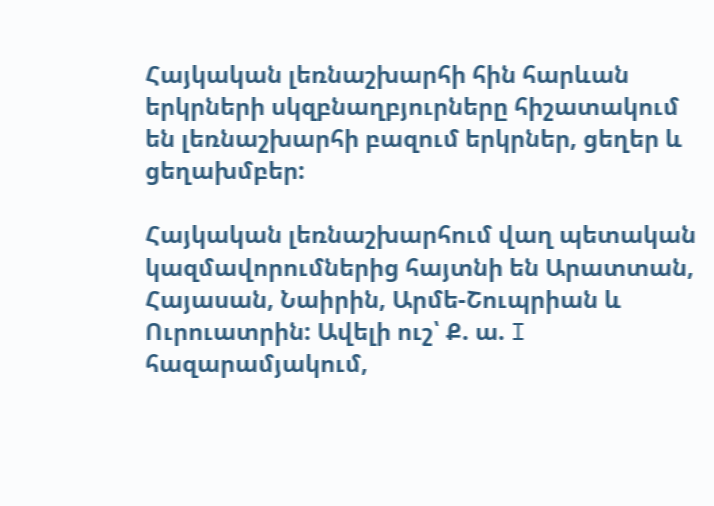Հայկական լեռնաշխարհի հին հարևան երկրների սկզբնաղբյուրները հիշատակում են լեռնաշխարհի բազում երկրներ, ցեղեր և ցեղախմբեր:

Հայկական լեռնաշխարհում վաղ պետական կազմավորումներից հայտնի են Արատտան, Հայասան, Նաիրին, Արմե-Շուպրիան և Ուրուատրին: Ավելի ուշ՝ Ք. ա. I հազարամյակում,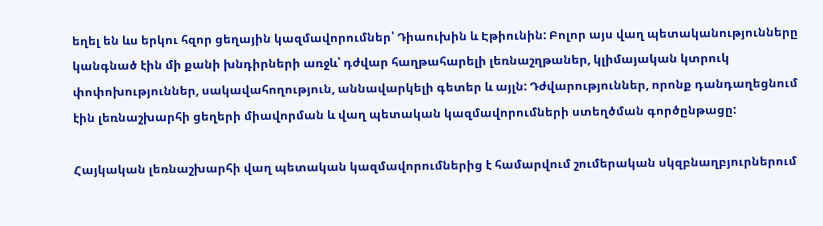եղել են ևս երկու հզոր ցեղային կազմավորումներ՝ Դիաուխին և Էթիունին: Բոլոր այս վաղ պետականությունները կանգնած էին մի քանի խնդիրների առջև՝ դժվար հաղթահարելի լեռնաշղթաներ, կլիմայական կտրուկ փոփոխություններ, սակավահողություն, աննավարկելի գետեր և այլն: Դժվարություններ, որոնք դանդաղեցնում էին լեռնաշխարհի ցեղերի միավորման և վաղ պետական կազմավորումների ստեղծման գործընթացը:

Հայկական լեռնաշխարհի վաղ պետական կազմավորումներից է համարվում շումերական սկզբնաղբյուրներում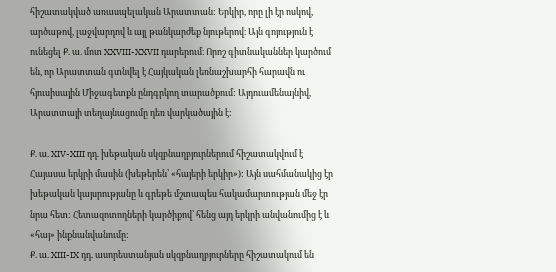հիշատակված առասպելական Արատտան: Երկիր, որը լի էր ոսկով, արծաթով, լաջվարդով և այլ թանկարժեք նյութերով։ Այն գոյություն է ունեցել Ք. ա. մոտ XXVIII-XXVII դարերում։ Որոշ գիտնականներ կարծում են, որ Արատտան գտնվել է Հայկական լեռնաշխարհի հարավն ու հյուսիսային Միջագետքն ընդգրկող տարածքում: Այդուամենայնիվ, Արատտայի տեղայնացումը դեռ վարկածային է:

Ք. ա. XIV-XIII դդ. խեթական սկզբնաղբյուրներում հիշատակվում է Հայասա երկրի մասին (խեթերեն՝ «հայերի երկիր»): Այն սահմանակից էր խեթական կայսրությանը և գրեթե մշտապես հակամարտության մեջ էր նրա հետ: Հետազոտողների կարծիքով՝ հենց այդ երկրի անվանումից է և «հայ» ինքնանվանումը:
Ք. ա. XIII-IX դդ. ասորեստանյան սկզբնաղբյուրները հիշատակում են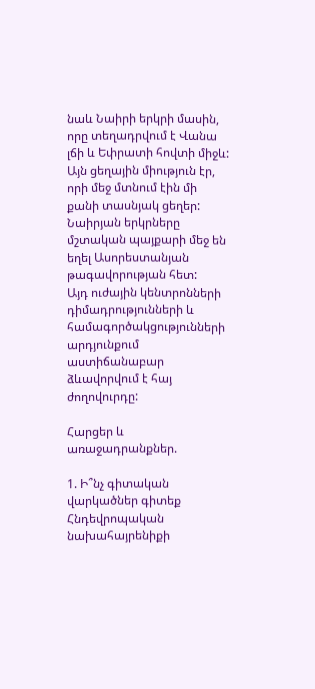նաև Նաիրի երկրի մասին, որը տեղադրվում է Վանա լճի և Եփրատի հովտի միջև: Այն ցեղային միություն էր, որի մեջ մտնում էին մի քանի տասնյակ ցեղեր: Նաիրյան երկրները մշտական պայքարի մեջ են եղել Ասորեստանյան թագավորության հետ:
Այդ ուժային կենտրոնների դիմադրությունների և համագործակցությունների արդյունքում աստիճանաբար ձևավորվում է հայ ժողովուրդը:

Հարցեր և առաջադրանքներ.

1. Ի՞նչ գիտական վարկածներ գիտեք Հնդեվրոպական նախահայրենիքի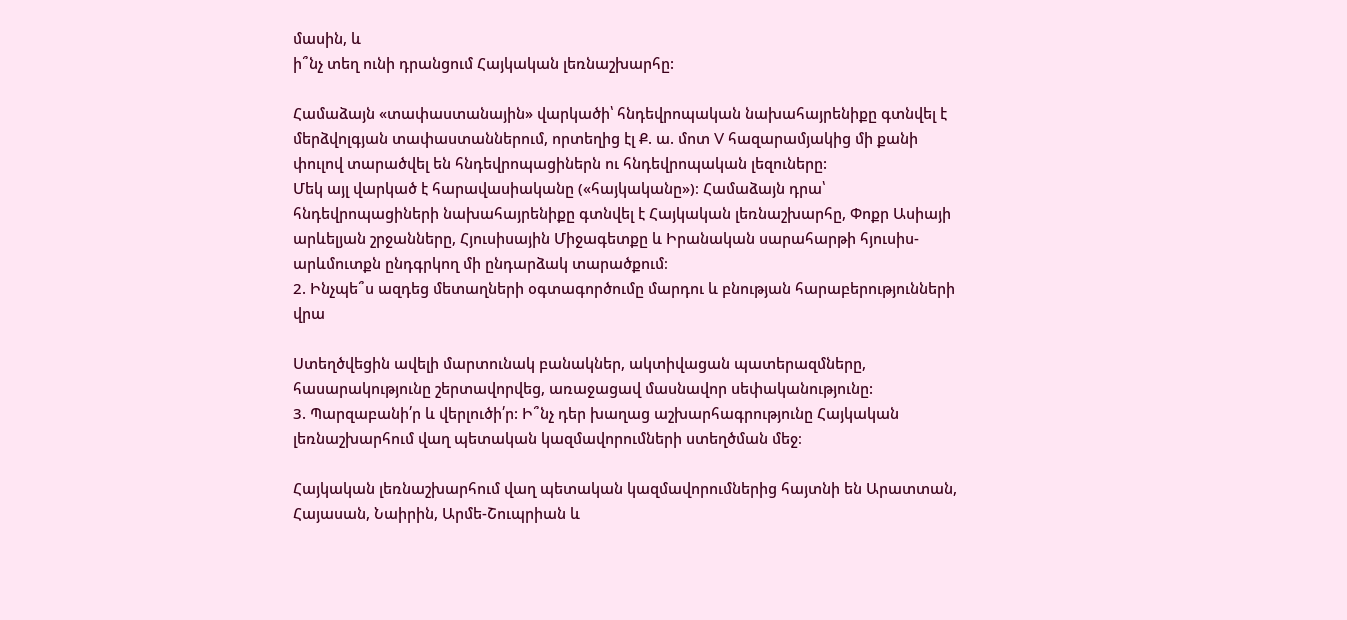մասին, և
ի՞նչ տեղ ունի դրանցում Հայկական լեռնաշխարհը:

Համաձայն «տափաստանային» վարկածի՝ հնդեվրոպական նախահայրենիքը գտնվել է մերձվոլգյան տափաստաններում, որտեղից էլ Ք. ա. մոտ V հազարամյակից մի քանի փուլով տարածվել են հնդեվրոպացիներն ու հնդեվրոպական լեզուները:
Մեկ այլ վարկած է հարավասիականը («հայկականը»)։ Համաձայն դրա՝ հնդեվրոպացիների նախահայրենիքը գտնվել է Հայկական լեռնաշխարհը, Փոքր Ասիայի արևելյան շրջանները, Հյուսիսային Միջագետքը և Իրանական սարահարթի հյուսիս-արևմուտքն ընդգրկող մի ընդարձակ տարածքում։
2. Ինչպե՞ս ազդեց մետաղների օգտագործումը մարդու և բնության հարաբերությունների վրա

Ստեղծվեցին ավելի մարտունակ բանակներ, ակտիվացան պատերազմները, հասարակությունը շերտավորվեց, առաջացավ մասնավոր սեփականությունը:
3. Պարզաբանի՛ր և վերլուծի՛ր: Ի՞նչ դեր խաղաց աշխարհագրությունը Հայկական լեռնաշխարհում վաղ պետական կազմավորումների ստեղծման մեջ։

Հայկական լեռնաշխարհում վաղ պետական կազմավորումներից հայտնի են Արատտան, Հայասան, Նաիրին, Արմե-Շուպրիան և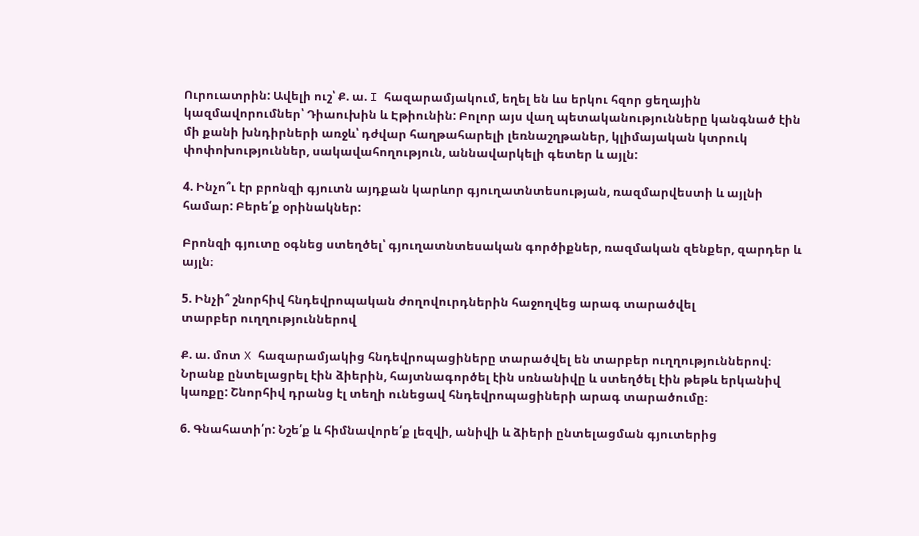Ուրուատրին: Ավելի ուշ՝ Ք. ա. I հազարամյակում, եղել են ևս երկու հզոր ցեղային կազմավորումներ՝ Դիաուխին և Էթիունին: Բոլոր այս վաղ պետականությունները կանգնած էին մի քանի խնդիրների առջև՝ դժվար հաղթահարելի լեռնաշղթաներ, կլիմայական կտրուկ փոփոխություններ, սակավահողություն, աննավարկելի գետեր և այլն:

4. Ինչո՞ւ էր բրոնզի գյուտն այդքան կարևոր գյուղատնտեսության, ռազմարվեստի և այլնի համար: Բերե՛ք օրինակներ:

Բրոնզի գյուտը օգնեց ստեղծել՝ գյուղատնտեսական գործիքներ, ռազմական զենքեր, զարդեր և այլն։

5. Ինչի՞ շնորհիվ հնդեվրոպական ժողովուրդներին հաջողվեց արագ տարածվել
տարբեր ուղղություններով

Ք. ա. մոտ X հազարամյակից հնդեվրոպացիները տարածվել են տարբեր ուղղություններով։ Նրանք ընտելացրել էին ձիերին, հայտնագործել էին սռնանիվը և ստեղծել էին թեթև երկանիվ կառքը: Շնորհիվ դրանց էլ տեղի ունեցավ հնդեվրոպացիների արագ տարածումը։

6. Գնահատի՛ր: Նշե՛ք և հիմնավորե՛ք լեզվի, անիվի և ձիերի ընտելացման գյուտերից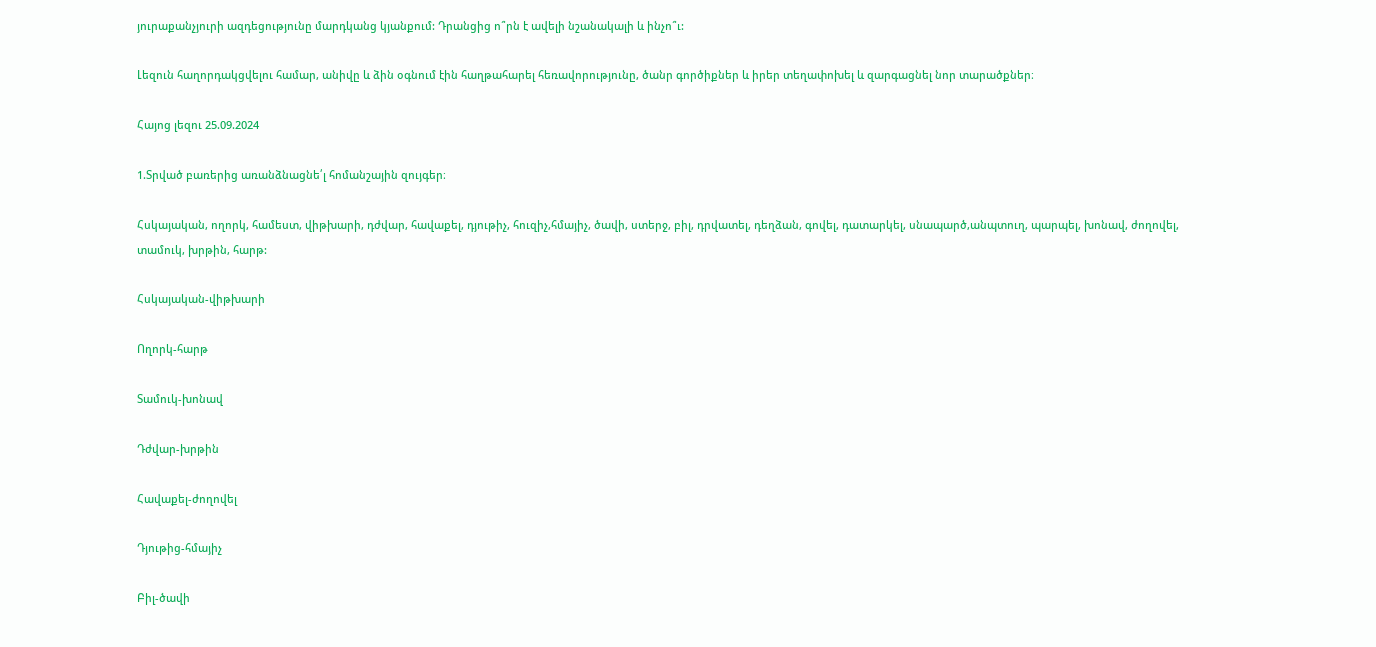յուրաքանչյուրի ազդեցությունը մարդկանց կյանքում: Դրանցից ո՞րն է ավելի նշանակալի և ինչո՞ւ:

Լեզուն հաղորդակցվելու համար, անիվը և ձին օգնում էին հաղթահարել հեռավորությունը, ծանր գործիքներ և իրեր տեղափոխել և զարգացնել նոր տարածքներ։

Հայոց լեզու 25.09.2024

1.Տրված բառերից առանձնացնե՛լ հոմանշային զույգեր։

Հսկայական, ողորկ, համեստ, վիթխարի, դժվար, հավաքել, դյութիչ, հուզիչ,հմայիչ, ծավի, ստերջ, բիլ, դրվատել, դեղձան, գովել, դատարկել, սնապարծ,անպտուղ, պարպել, խոնավ, ժողովել, տամուկ, խրթին, հարթ:

Հսկայական-վիթխարի

Ողորկ-հարթ

Տամուկ-խոնավ

Դժվար-խրթին

Հավաքել-ժողովել

Դյութից-հմայիչ

Բիլ-ծավի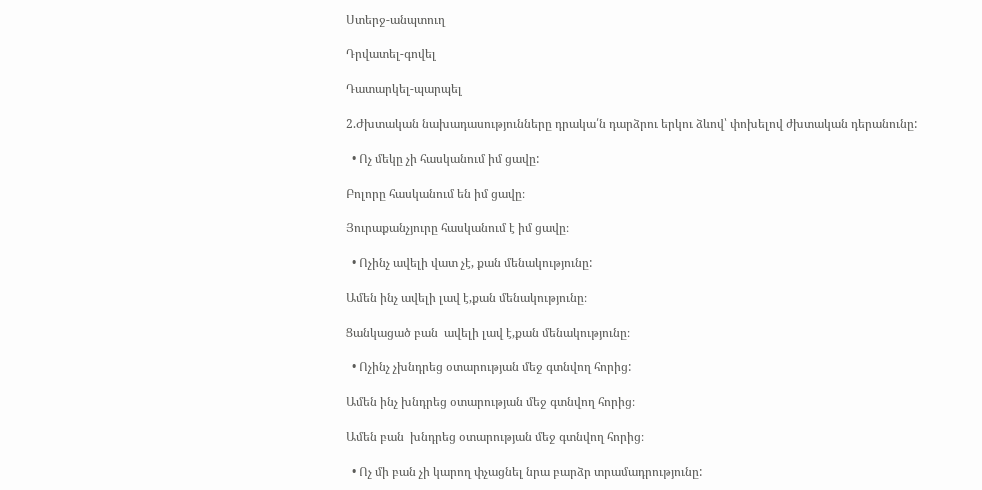Ստերջ-անպտուղ

Դրվատել-գովել

Դատարկել-պարպել

2.Ժխտական նախադասությունները դրակա՛ն դարձրու երկու ձևով՝ փոխելով ժխտական դերանունը:

  • Ոչ մեկը չի հասկանում իմ ցավը:

Բոլորը հասկանում են իմ ցավը։

Յուրաքանչյուրը հասկանում է իմ ցավը։

  • Ոչինչ ավելի վատ չէ, քան մենակությունը:

Ամեն ինչ ավելի լավ է,քան մենակությունը։

Ցանկացած բան  ավելի լավ է,քան մենակությունը։

  • Ոչինչ չխնդրեց օտարության մեջ գտնվող հորից:

Ամեն ինչ խնդրեց օտարության մեջ գտնվող հորից։

Ամեն բան  խնդրեց օտարության մեջ գտնվող հորից։

  • Ոչ մի բան չի կարող փչացնել նրա բարձր տրամադրությունը: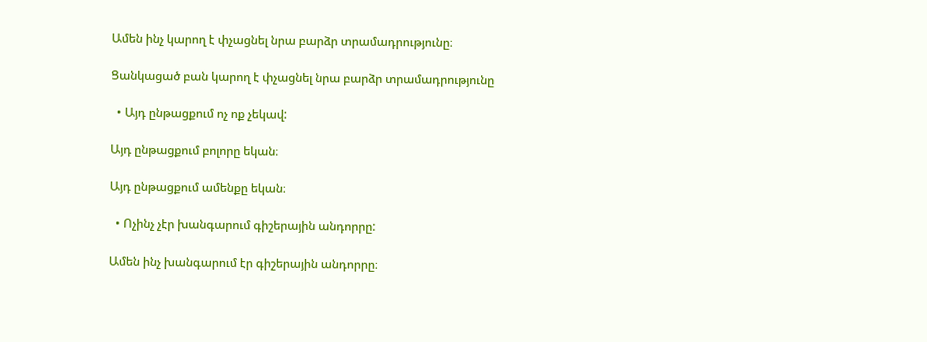Ամեն ինչ կարող է փչացնել նրա բարձր տրամադրությունը։

Ցանկացած բան կարող է փչացնել նրա բարձր տրամադրությունը

  • Այդ ընթացքում ոչ ոք չեկավ:

Այդ ընթացքում բոլորը եկան։

Այդ ընթացքում ամենքը եկան։

  • Ոչինչ չէր խանգարում գիշերային անդորրը:

Ամեն ինչ խանգարում էր գիշերային անդորրը։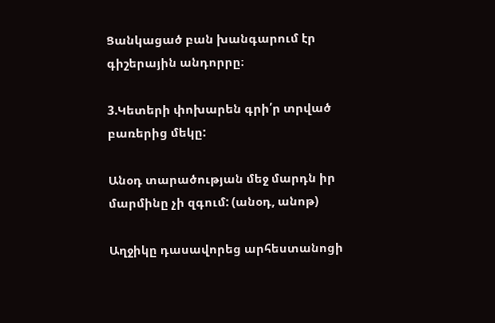Ցանկացած բան խանգարում էր գիշերային անդորրը։

3.Կետերի փոխարեն գրի՛ր տրված բառերից մեկը:

Անօդ տարածության մեջ մարդն իր մարմինը չի զգում: (անօդ, անոթ)

Աղջիկը դասավորեց արհեստանոցի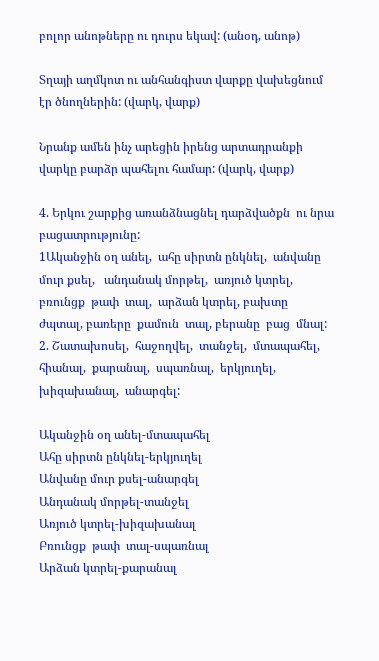բոլոր անոթները ու դուրս եկավ: (անօդ, անոթ)

Տղայի աղմկոտ ու անհանգիստ վարքը վախեցնում էր ծնողներին: (վարկ, վարք)

Նրանք ամեն ինչ արեցին իրենց արտադրանքի վարկը բարձր պահելու համար: (վարկ, վարք)

4. Երկու շարքից առանձնացնել դարձվածքն  ու նրա բացատրությունը:
1Ականջին օղ անել,  ահը սիրտն ընկնել,  անվանը մուր քսել,   անդանակ մորթել,  առյուծ կտրել,  բռունցք  թափ  տալ,  արձան կտրել, բախտը  ժպտալ, բառերը  քամուն  տալ, բերանը  բաց  մնալ:
2. Շատախոսել,  հաջողվել,  տանջել,  մտապահել,  հիանալ,  քարանալ,  սպառնալ,  երկյուղել,  խիզախանալ,  անարգել:

Ականջին օղ անել-մտապահել
Ահը սիրտն ընկնել-երկյուղել
Անվանը մուր քսել-անարգել
Անդանակ մորթել-տանջել
Առյուծ կտրել-խիզախանալ
Բռունցք  թափ  տալ-սպառնալ
Արձան կտրել-քարանալ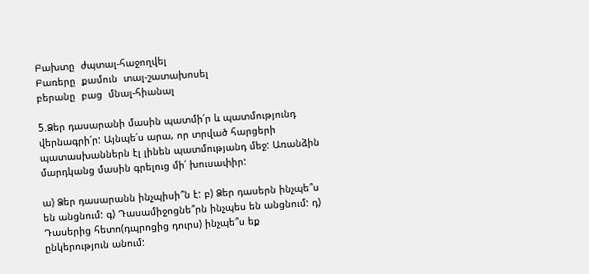Բախտը  ժպտալ-հաջողվել
Բառերը  քամուն  տալ-շատախոսել
բերանը  բաց  մնալ-հիանալ

5.Ձեր դասարանի մասին պատմի՛ր և պատմությունդ վերնագրի՛ր: Այնպե՛ս արա, որ տրված հարցերի պատասխաններն էլ լինեն պատմությանդ մեջ: Առանձին մարդկանց մասին գրելուց մի՛ խուսափիր:

ա) Ձեր դասարանն ինչպիսի՞ն է: բ) Ձեր դասերն ինչպե՞ս են անցնում: գ) Դասամիջոցնե՞րն ինչպես են անցնում: դ) Դասերից հետո(դպրոցից դուրս) ինչպե՞ս եք ընկերություն անում: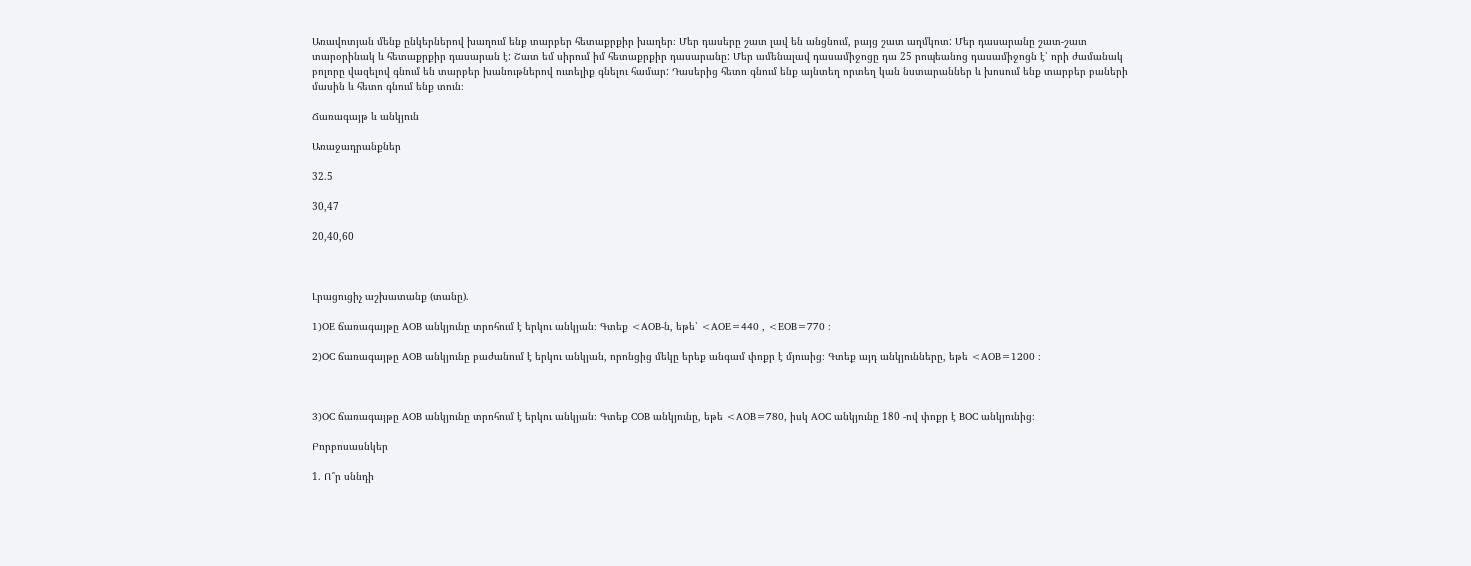Առավոտյան մենք ընկերներով խաղում ենք տարբեր հետաքրքիր խաղեր։ Մեր դասերը շատ լավ են անցնում, բայց շատ աղմկոտ: Մեր դասարանը շատ-շատ տարօրինակ և հետաքրքիր դասարան է: Շատ եմ սիրում իմ հետաքրքիր դասարանը: Մեր ամենալավ դասամիջոցը դա 25 րոպեանոց դասամիջոցն է՝ որի ժամանակ բոլորը վազելով գնում են տարբեր խանութներով ուտելիք գնելու համար: Դասերից հետո գնում ենք այնտեղ որտեղ կան նստարաններ և խոսում ենք տարբեր բաների մասին և հետո գնում ենք տուն։

Ճառագայթ և անկյուն

Առաջադրանքներ

32.5

30,47

20,40,60



Լրացուցիչ աշխատանք (տանը).

1)OE ճառագայթը AOB անկյունը տրոհում է երկու անկյան։ Գտեք <AOB-ն, եթե՝ <AOE=440 , <EOB=770 ։

2)OC ճառագայթը AOB անկյունը բաժանում է երկու անկյան, որոնցից մեկը երեք անգամ փոքր է մյուսից։ Գտեք այդ անկյունները, եթե <AOB=1200 ։



3)OC ճառագայթը AOB անկյունը տրոհում է երկու անկյան։ Գտեք COB անկյունը, եթե <AOB=780, իսկ AOC անկյունը 180 -ով փոքր է BOC անկյունից։

Բորբոսասնկեր

1. Ո՞ր սննդի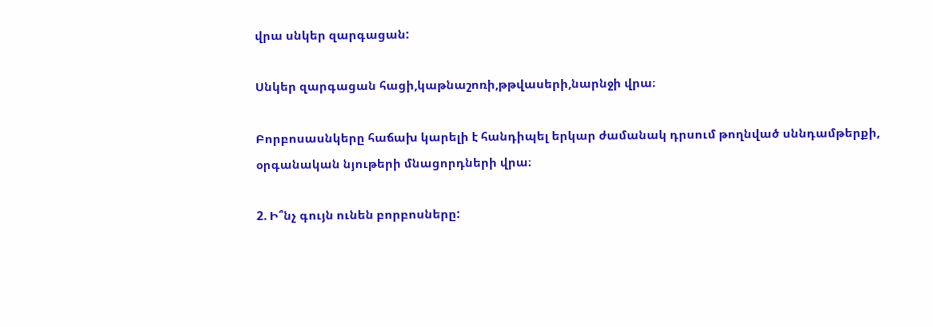վրա սնկեր զարգացան:

Սնկեր զարգացան հացի,կաթնաշոռի,թթվասերի,նարնջի վրա։

Բորբոսասնկերը հաճախ կարելի է հանդիպել երկար ժամանակ դրսում թողնված սննդամթերքի, օրգանական նյութերի մնացորդների վրա։

2. Ի՞նչ գույն ունեն բորբոսները: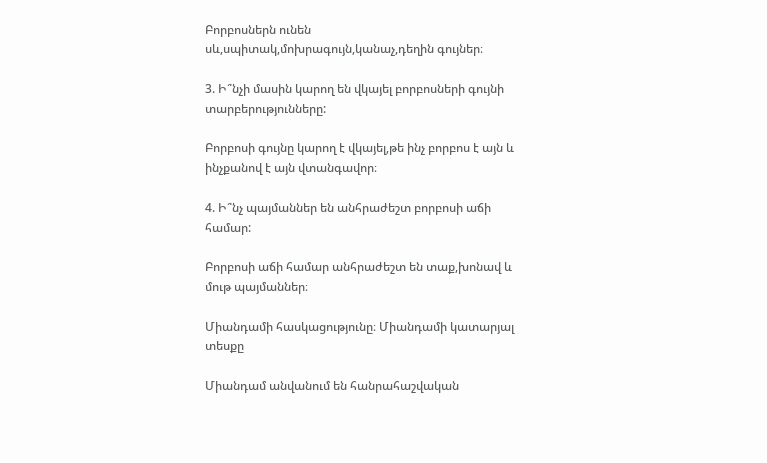Բորբոսներն ունեն սև,սպիտակ,մոխրագույն,կանաչ,դեղին գույներ։

3. Ի՞նչի մասին կարող են վկայել բորբոսների գույնի տարբերությունները:

Բորբոսի գույնը կարող է վկայել,թե ինչ բորբոս է այն և ինչքանով է այն վտանգավոր։

4. Ի՞նչ պայմաններ են անհրաժեշտ բորբոսի աճի համար:

Բորբոսի աճի համար անհրաժեշտ են տաք,խոնավ և մութ պայմաններ։

Միանդամի հասկացությունը։ Միանդամի կատարյալ տեսքը

Միանդամ անվանում են հանրահաշվական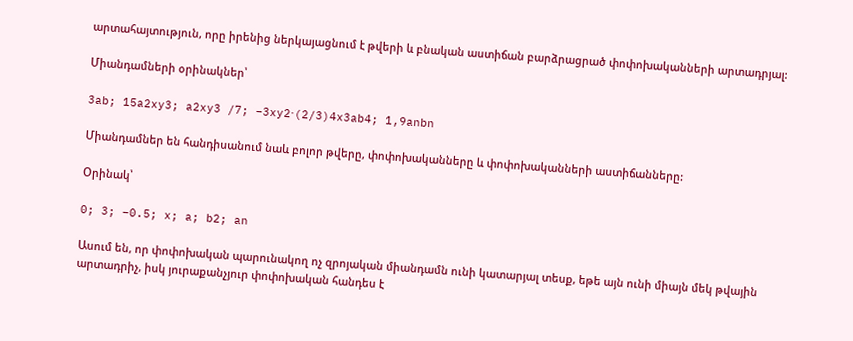արտահայտություն, որը իրենից ներկայացնում է թվերի և բնական աստիճան բարձրացրած փոփոխականների արտադրյալ:

Միանդամների օրինակներ՝

3ab; 15a2xy3; a2xy3 /7; −3xy2⋅(2/3)4x3ab4; 1,9anbn

Միանդամներ են հանդիսանում նաև բոլոր թվերը, փոփոխականները և փոփոխականների աստիճանները:

Օրինակ՝

0; 3; −0.5; x; a; b2; an

Ասում են, որ փոփոխական պարունակող ոչ զրոյական միանդամն ունի կատարյալ տեսք, եթե այն ունի միայն մեկ թվային արտադրիչ, իսկ յուրաքանչյուր փոփոխական հանդես է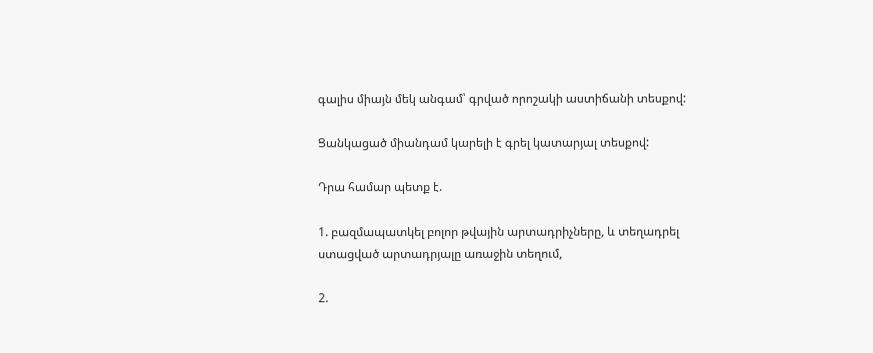գալիս միայն մեկ անգամ՝ գրված որոշակի աստիճանի տեսքով:

Ցանկացած միանդամ կարելի է գրել կատարյալ տեսքով:

Դրա համար պետք է.

1. բազմապատկել բոլոր թվային արտադրիչները, և տեղադրել ստացված արտադրյալը առաջին տեղում,

2.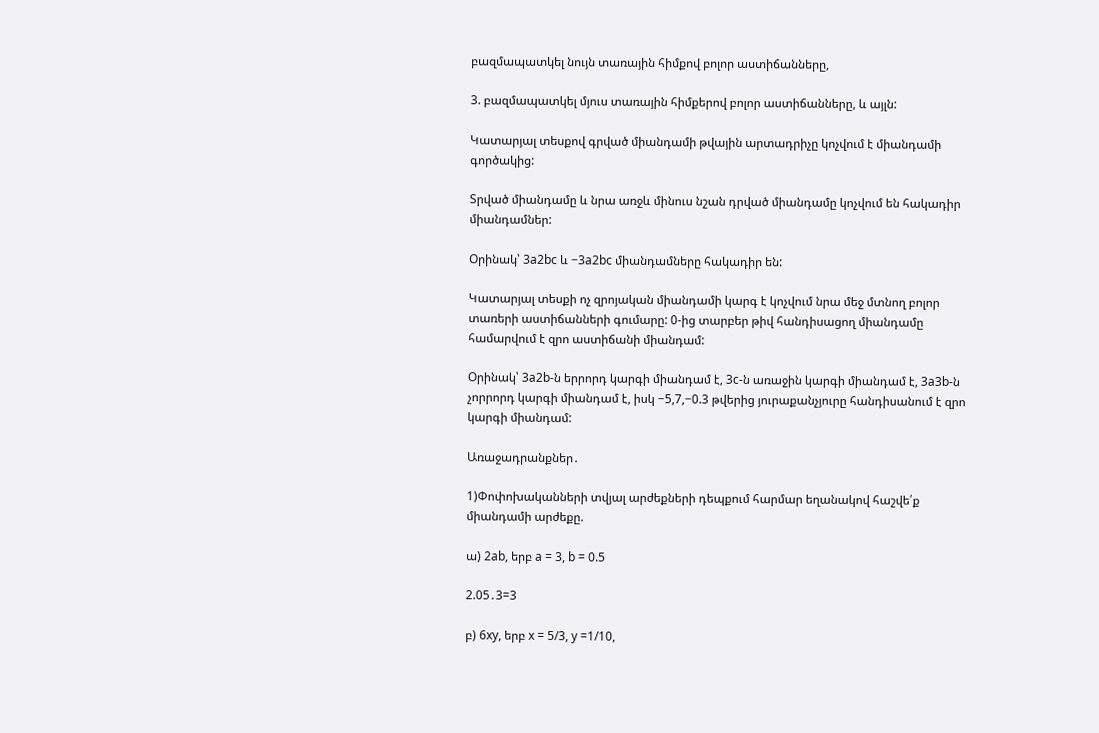բազմապատկել նույն տառային հիմքով բոլոր աստիճանները,

3. բազմապատկել մյուս տառային հիմքերով բոլոր աստիճանները, և այլն:

Կատարյալ տեսքով գրված միանդամի թվային արտադրիչը կոչվում է միանդամի գործակից:

Տրված միանդամը և նրա առջև մինուս նշան դրված միանդամը կոչվում են հակադիր միանդամներ:

Օրինակ՝ 3a2bc և −3a2bc միանդամները հակադիր են:

Կատարյալ տեսքի ոչ զրոյական միանդամի կարգ է կոչվում նրա մեջ մտնող բոլոր տառերի աստիճանների գումարը: 0-ից տարբեր թիվ հանդիսացող միանդամը համարվում է զրո աստիճանի միանդամ:

Օրինակ՝ 3a2b-ն երրորդ կարգի միանդամ է, 3c-ն առաջին կարգի միանդամ է, 3a3b-ն չորրորդ կարգի միանդամ է, իսկ −5,7,−0.3 թվերից յուրաքանչյուրը հանդիսանում է զրո կարգի միանդամ:

Առաջադրանքներ․

1)Փոփոխականների տվյալ արժեքների դեպքում հարմար եղանակով հաշվե՛ք
միանդամի արժեքը.

ա) 2ab, երբ a = 3, b = 0.5

2.05․3=3

բ) 6xy, երբ x = 5/3, y =1/10,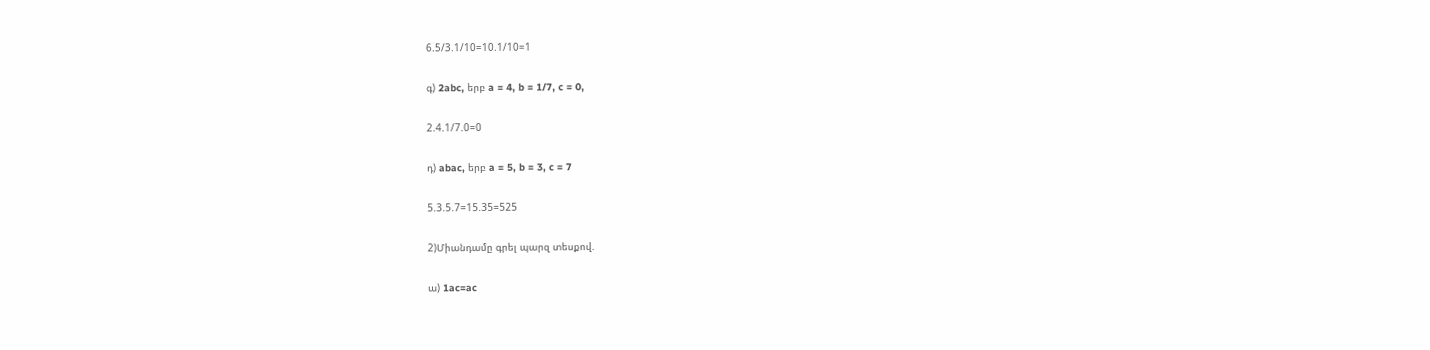6.5/3.1/10=10.1/10=1

գ) 2abc, երբ a = 4, b = 1/7, c = 0,

2.4.1/7.0=0

դ) abac, երբ a = 5, b = 3, c = 7

5.3.5.7=15.35=525

2)Միանդամը գրել պարզ տեսքով.

ա) 1ac=ac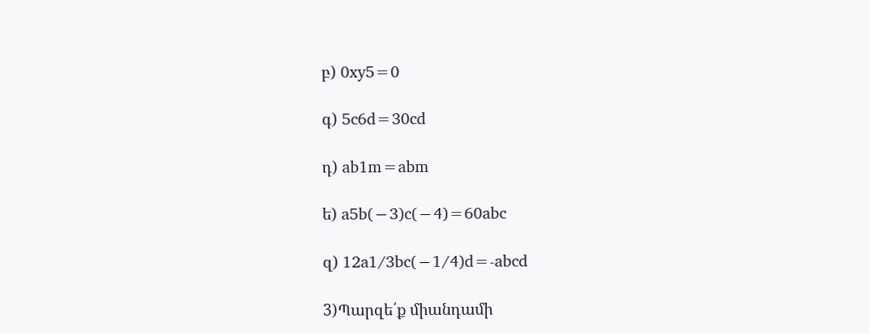բ) 0xy5=0

գ) 5c6d=30cd

դ) ab1m=abm

ե) a5b(−3)c(−4)=60abc

զ) 12a1/3bc(−1/4)d=-abcd

3)Պարզե՛ք միանդամի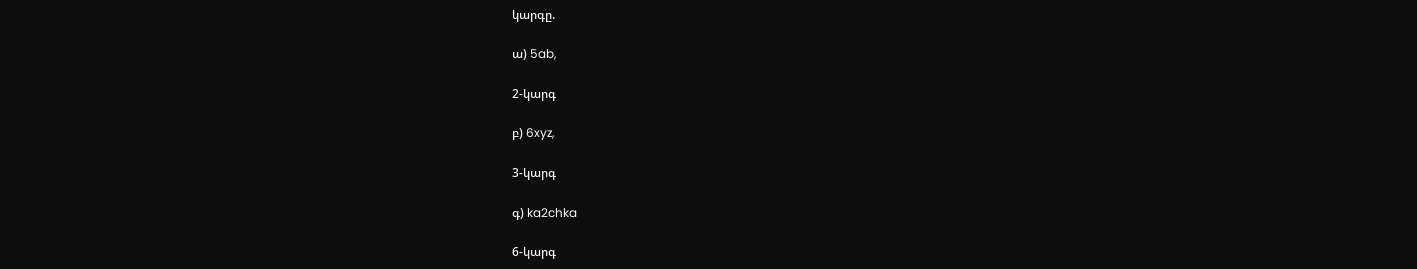կարգը.

ա) 5ab,

2-կարգ

բ) 6xyz,

3-կարգ

գ) ka2chka

6-կարգ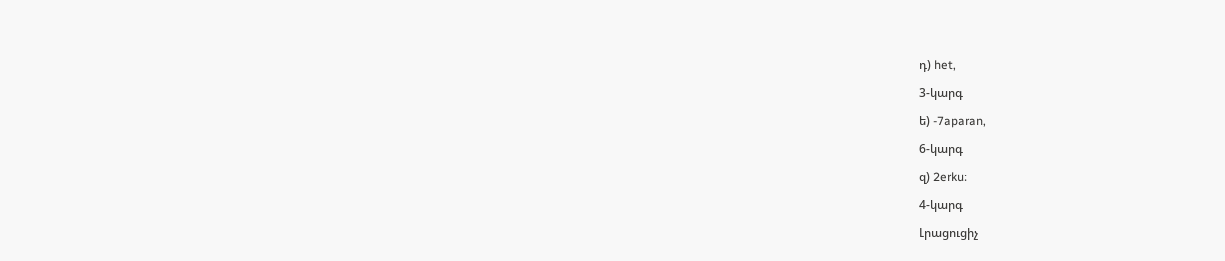դ) het,

3-կարգ

ե) -7aparan,

6-կարգ

զ) 2erku։

4-կարգ

Լրացուցիչ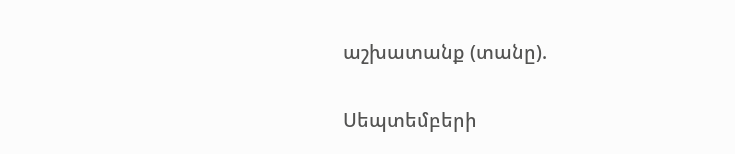աշխատանք (տանը).

Սեպտեմբերի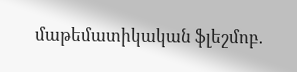մաթեմատիկական ֆլեշմոբ․